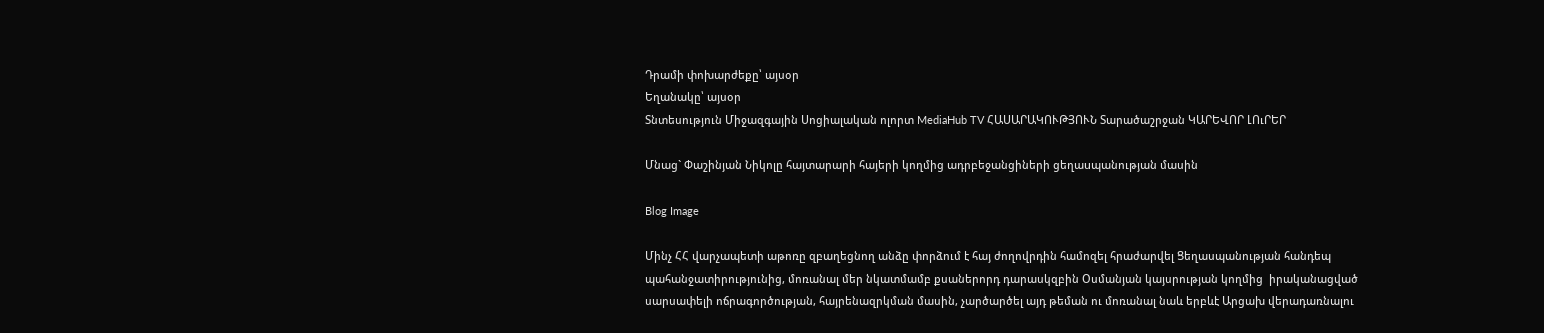Դրամի փոխարժեքը՝ այսօր
Եղանակը՝ այսօր
Տնտեսություն Միջազգային Սոցիալական ոլորտ MediaHub TV ՀԱՍԱՐԱԿՈՒԹՅՈՒՆ Տարածաշրջան ԿԱՐԵՎՈՐ ԼՈւՐԵՐ

Մնաց` Փաշինյան Նիկոլը հայտարարի հայերի կողմից ադրբեջանցիների ցեղաuպանության մասին

Blog Image

Մինչ ՀՀ վարչապետի աթոռը զբաղեցնող անձը փորձում է հայ ժողովրդին համոզել հրաժարվել Ցեղասպանության հանդեպ պահանջատիրությունից, մոռանալ մեր նկատմամբ քսաներորդ դարասկզբին Օսմանյան կայսրության կողմից  իրականացված սարսափելի ոճրագործության, հայրենազրկման մասին, չարծարծել այդ թեման ու մոռանալ նաև երբևէ Արցախ վերադառնալու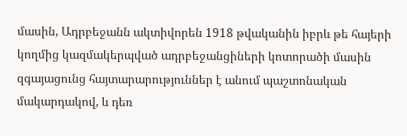մասին, Ադրբեջանն ակտիվորեն 1918 թվականին իբրև թե հայերի  կողմից կազմակերպված ադրբեջանցիների կոտորածի մասին զգայացունց հայտարարություններ է անում պաշտոնական մակարդակով, և դեռ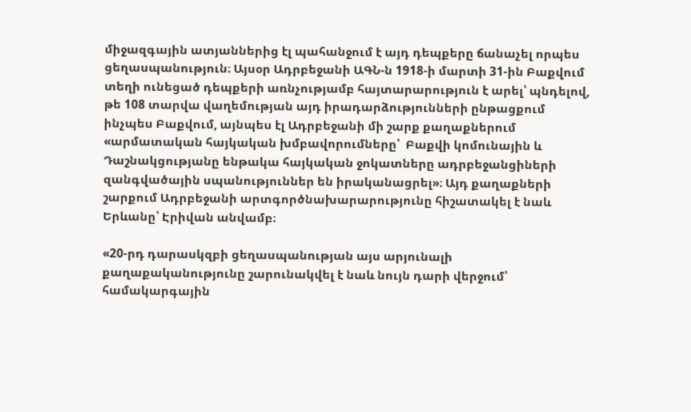միջազգային ատյաններից էլ պահանջում է այդ դեպքերը ճանաչել որպես ցեղասպանություն։ Այսօր Ադրբեջանի ԱԳՆ-ն 1918-ի մարտի 31-ին Բաքվում տեղի ունեցած դեպքերի առնչությամբ հայտարարություն է արել՝ պնդելով, թե 108 տարվա վաղեմության այդ իրադարձությունների ընթացքում ինչպես Բաքվում, այնպես էլ Ադրբեջանի մի շարք քաղաքներում «արմատական հայկական խմբավորումները՝  Բաքվի կոմունային և Դաշնակցությանը ենթակա հայկական ջոկատները ադրբեջանցիների զանգվածային սպանություններ են իրականացրել»։ Այդ քաղաքների շարքում Ադրբեջանի արտգործնախարարությունը հիշատակել է նաև Երևանը՝ Էրիվան անվամբ։

«20-րդ դարասկզբի ցեղասպանության այս արյունալի քաղաքականությունը շարունակվել է նաև նույն դարի վերջում՝ համակարգային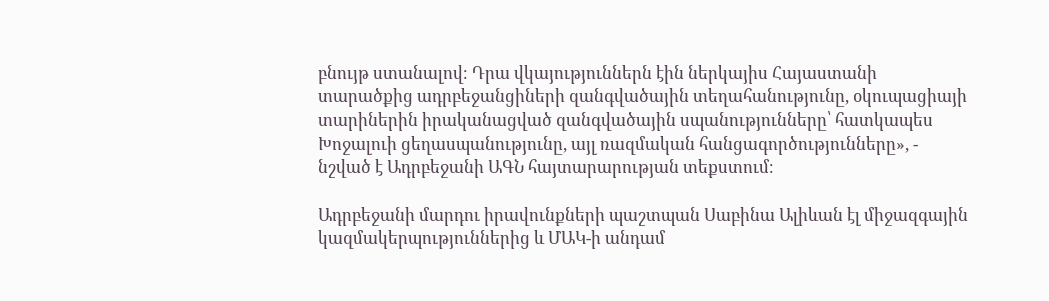բնույթ ստանալով։ Դրա վկայություններն էին ներկայիս Հայաստանի տարածքից ադրբեջանցիների զանգվածային տեղահանությունը, օկուպացիայի տարիներին իրականացված զանգվածային սպանությունները՝ հատկապես Խոջալուի ցեղասպանությունը, այլ ռազմական հանցագործությունները», - նշված է Ադրբեջանի ԱԳՆ հայտարարության տեքստում։

Ադրբեջանի մարդու իրավունքների պաշտպան Սաբինա Ալիևան էլ միջազգային կազմակերպություններից և ՄԱԿ-ի անդամ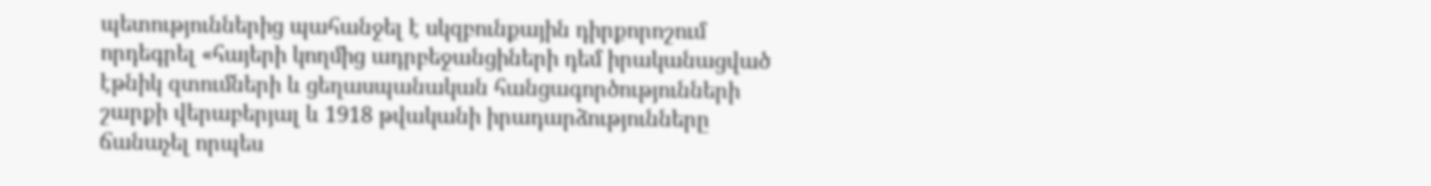պետություններից պահանջել է սկզբունքային դիրքորոշում որդեգրել «հայերի կողմից ադրբեջանցիների դեմ իրականացված էթնիկ զտումների և ցեղասպանական հանցագործությունների շարքի վերաբերյալ և 1918 թվականի իրադարձությունները ճանաչել որպես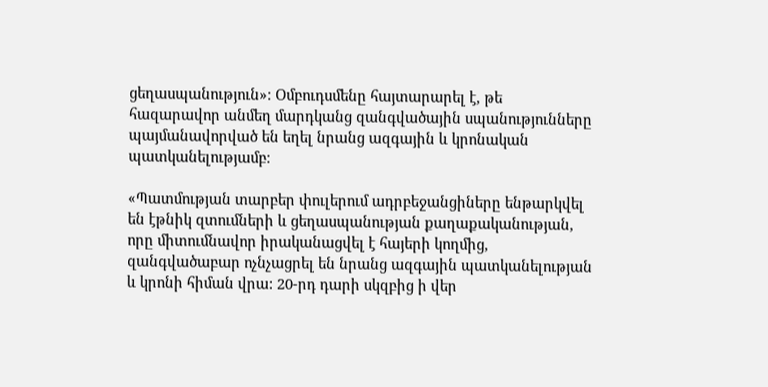ցեղասպանություն»։ Օմբուդսմենը հայտարարել է, թե հազարավոր անմեղ մարդկանց զանգվածային սպանությունները պայմանավորված են եղել նրանց ազգային և կրոնական պատկանելությամբ։

«Պատմության տարբեր փուլերում ադրբեջանցիները ենթարկվել են էթնիկ զտումների և ցեղասպանության քաղաքականության, որը միտումնավոր իրականացվել է հայերի կողմից, զանգվածաբար ոչնչացրել են նրանց ազգային պատկանելության և կրոնի հիման վրա: 20-րդ դարի սկզբից ի վեր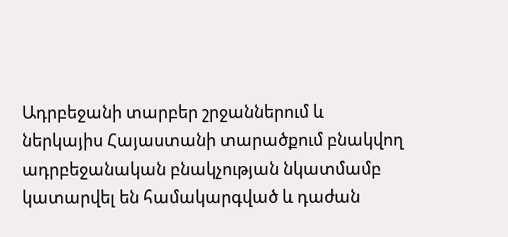Ադրբեջանի տարբեր շրջաններում և ներկայիս Հայաստանի տարածքում բնակվող ադրբեջանական բնակչության նկատմամբ կատարվել են համակարգված և դաժան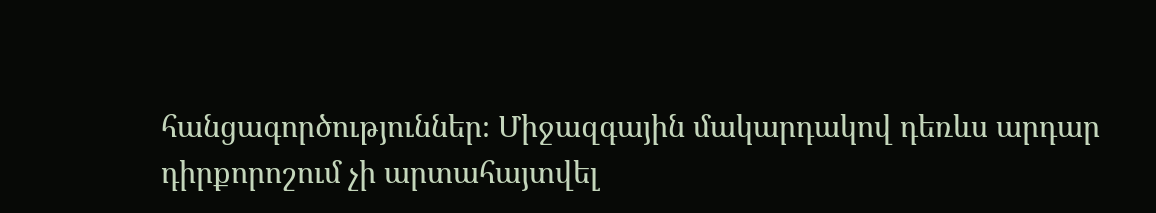հանցագործություններ։ Միջազգային մակարդակով դեռևս արդար դիրքորոշում չի արտահայտվել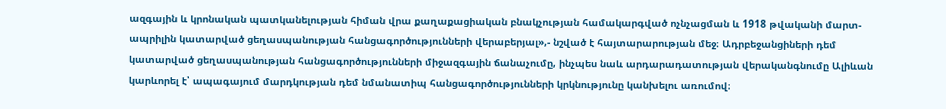ազգային և կրոնական պատկանելության հիման վրա քաղաքացիական բնակչության համակարգված ոչնչացման և 1918 թվականի մարտ-ապրիլին կատարված ցեղասպանության հանցագործությունների վերաբերյալ»,- նշված է հայտարարության մեջ։ Ադրբեջանցիների դեմ կատարված ցեղասպանության հանցագործությունների միջազգային ճանաչումը, ինչպես նաև արդարադատության վերականգնումը Ալիևան կարևորել է՝ ապագայում մարդկության դեմ նմանատիպ հանցագործությունների կրկնությունը կանխելու առումով։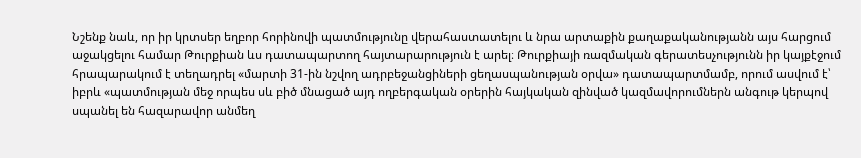Նշենք նաև, որ իր կրտսեր եղբոր հորինովի պատմությունը վերահաստատելու և նրա արտաքին քաղաքականությանն այս հարցում աջակցելու համար Թուրքիան ևս դատապարտող հայտարարություն է արել։ Թուրքիայի ռազմական գերատեսչությունն իր կայքէջում հրապարակում է տեղադրել «մարտի 31-ին նշվող ադրբեջանցիների ցեղասպանության օրվա» դատապարտմամբ, որում ասվում է՝ իբրև «պատմության մեջ որպես սև բիծ մնացած այդ ողբերգական օրերին հայկական զինված կազմավորումներն անգութ կերպով սպանել են հազարավոր անմեղ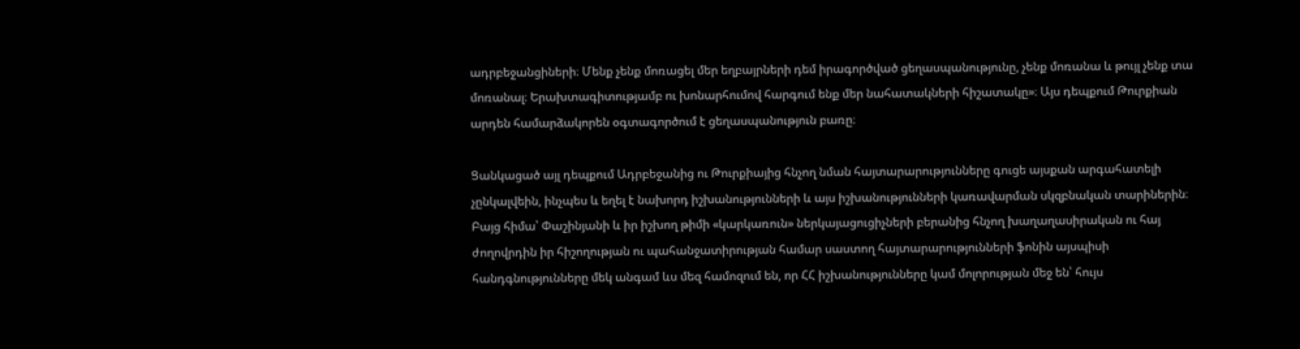ադրբեջանցիների։ Մենք չենք մոռացել մեր եղբայրների դեմ իրագործված ցեղասպանությունը, չենք մոռանա և թույլ չենք տա մոռանալ։ Երախտագիտությամբ ու խոնարհումով հարգում ենք մեր նահատակների հիշատակը»։ Այս դեպքում Թուրքիան արդեն համարձակորեն օգտագործում է ցեղասպանություն բառը։

Ցանկացած այլ դեպքում Ադրբեջանից ու Թուրքիայից հնչող նման հայտարարությունները գուցե այսքան արգահատելի չընկալվեին, ինչպես և եղել է նախորդ իշխանությունների և այս իշխանությունների կառավարման սկզբնական տարիներին։ Բայց հիմա՝ Փաշինյանի և իր իշխող թիմի «կարկառուն» ներկայացուցիչների բերանից հնչող խաղաղասիրական ու հայ ժողովրդին իր հիշողության ու պահանջատիրության համար սաստող հայտարարությունների ֆոնին այսպիսի հանդգնությունները մեկ անգամ ևս մեզ համոզում են, որ ՀՀ իշխանությունները կամ մոլորության մեջ են՝ հույս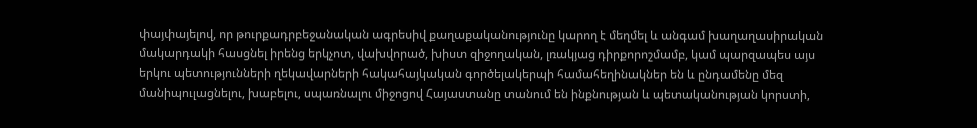փայփայելով, որ թուրքադրբեջանական ագրեսիվ քաղաքականությունը կարող է մեղմել և անգամ խաղաղասիրական մակարդակի հասցնել իրենց երկչոտ, վախվորած, խիստ զիջողական, լռակյաց դիրքորոշմամբ, կամ պարզապես այս երկու պետությունների ղեկավարների հակահայկական գործելակերպի համահեղինակներ են և ընդամենը մեզ մանիպուլացնելու, խաբելու, սպառնալու միջոցով Հայաստանը տանում են ինքնության և պետականության կորստի,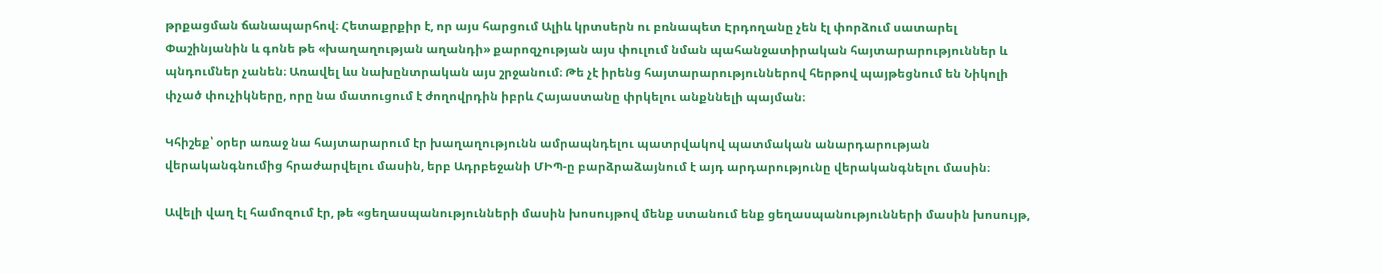թրքացման ճանապարհով։ Հետաքրքիր է, որ այս հարցում Ալիև կրտսերն ու բռնապետ Էրդողանը չեն էլ փորձում սատարել Փաշինյանին և գոնե թե «խաղաղության աղանդի» քարոզչության այս փուլում նման պահանջատիրական հայտարարություններ և պնդումներ չանեն։ Առավել ևս նախընտրական այս շրջանում։ Թե չէ իրենց հայտարարություններով հերթով պայթեցնում են Նիկոլի փչած փուչիկները, որը նա մատուցում է ժողովրդին իբրև Հայաստանը փրկելու անքննելի պայման։

Կհիշեք՝ օրեր առաջ նա հայտարարում էր խաղաղությունն ամրապնդելու պատրվակով պատմական անարդարության վերականգնումից հրաժարվելու մասին, երբ Ադրբեջանի ՄԻՊ-ը բարձրաձայնում է այդ արդարությունը վերականգնելու մասին։

Ավելի վաղ էլ համոզում էր, թե «ցեղասպանությունների մասին խոսույթով մենք ստանում ենք ցեղասպանությունների մասին խոսույթ,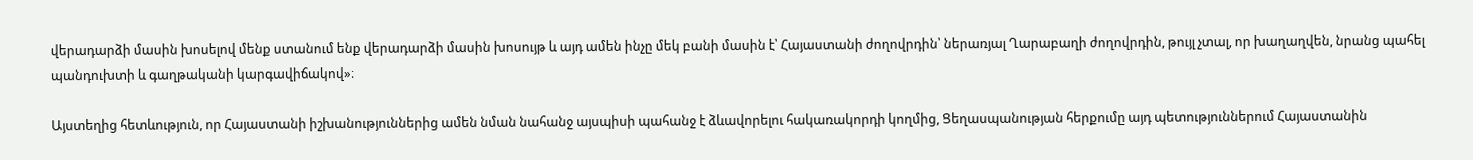վերադարձի մասին խոսելով մենք ստանում ենք վերադարձի մասին խոսույթ և այդ ամեն ինչը մեկ բանի մասին է՝ Հայաստանի ժողովրդին՝ ներառյալ Ղարաբաղի ժողովրդին, թույլ չտալ, որ խաղաղվեն, նրանց պահել պանդուխտի և գաղթականի կարգավիճակով»։

Այստեղից հետևություն, որ Հայաստանի իշխանություններից ամեն նման նահանջ այսպիսի պահանջ է ձևավորելու հակառակորդի կողմից, Ցեղասպանության հերքումը այդ պետություններում Հայաստանին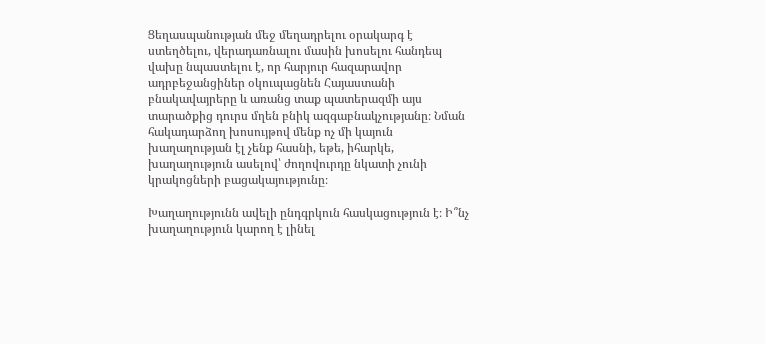Ցեղասպանության մեջ մեղադրելու օրակարգ է ստեղծելու, վերադառնալու մասին խոսելու հանդեպ վախը նպաստելու է, որ հարյուր հազարավոր ադրբեջանցիներ օկուպացնեն Հայաստանի բնակավայրերը և առանց տաք պատերազմի այս տարածքից դուրս մղեն բնիկ ազգաբնակչությանը։ Նման հակադարձող խոսույթով մենք ոչ մի կայուն խաղաղության էլ չենք հասնի, եթե, իհարկե, խաղաղություն ասելով՝ ժողովուրդը նկատի չունի կրակոցների բացակայությունը։

Խաղաղությունն ավելի ընդգրկուն հասկացություն է։ Ի՞նչ խաղաղություն կարող է լինել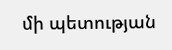մի պետության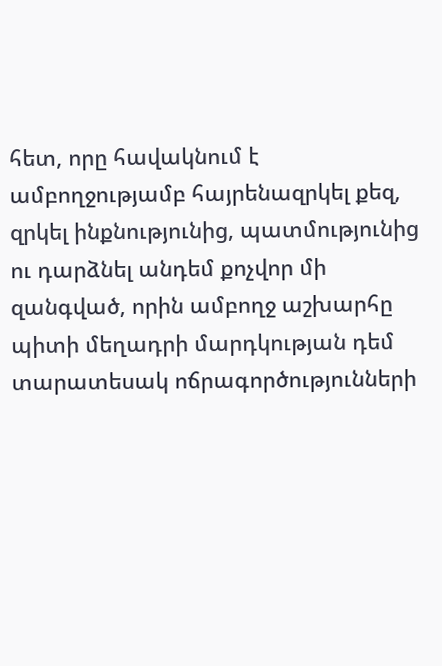հետ, որը հավակնում է ամբողջությամբ հայրենազրկել քեզ, զրկել ինքնությունից, պատմությունից ու դարձնել անդեմ քոչվոր մի զանգված, որին ամբողջ աշխարհը պիտի մեղադրի մարդկության դեմ տարատեսակ ոճրագործությունների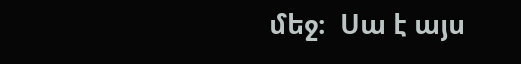մեջ։  Սա է այս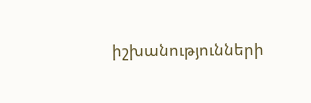իշխանությունների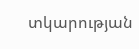տկարության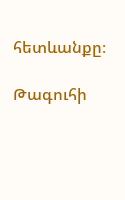հետևանքը։

Թագուհի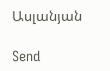Ասլանյան

Send